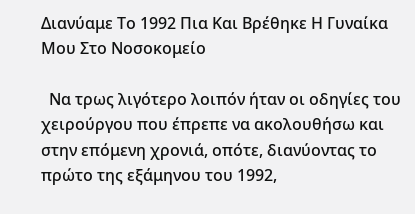Διανύαμε Το 1992 Πια Και Βρέθηκε Η Γυναίκα Μου Στο Νοσοκομείο

  Να τρως λιγότερο λοιπόν ήταν οι οδηγίες του χειρούργου που έπρεπε να ακολουθήσω και στην επόμενη χρονιά, οπότε, διανύοντας το πρώτο της εξάμηνου του 1992,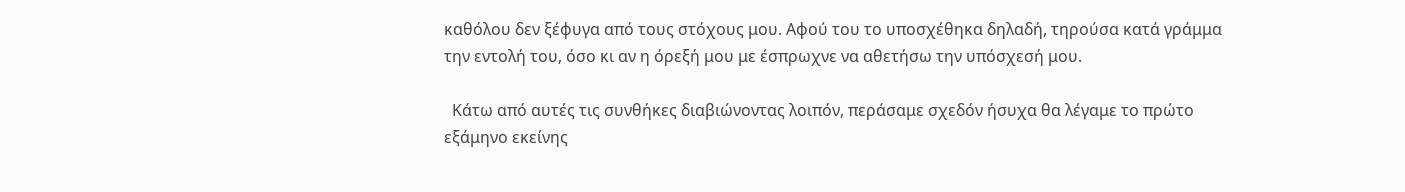καθόλου δεν ξέφυγα από τους στόχους μου. Αφού του το υποσχέθηκα δηλαδή, τηρούσα κατά γράμμα την εντολή του, όσο κι αν η όρεξή μου με έσπρωχνε να αθετήσω την υπόσχεσή μου.

  Κάτω από αυτές τις συνθήκες διαβιώνοντας λοιπόν, περάσαμε σχεδόν ήσυχα θα λέγαμε το πρώτο εξάμηνο εκείνης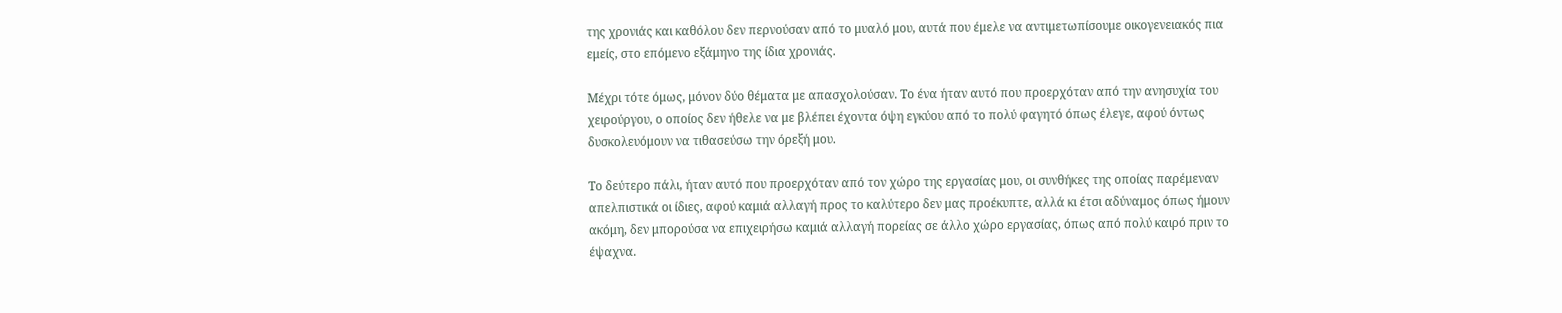της χρονιάς και καθόλου δεν περνούσαν από το μυαλό μου, αυτά που έμελε να αντιμετωπίσουμε οικογενειακός πια εμείς, στο επόμενο εξάμηνο της ίδια χρονιάς.

Μέχρι τότε όμως, μόνον δύο θέματα με απασχολούσαν. Το ένα ήταν αυτό που προερχόταν από την ανησυχία του χειρούργου, ο οποίος δεν ήθελε να με βλέπει έχοντα όψη εγκύου από το πολύ φαγητό όπως έλεγε, αφού όντως δυσκολευόμουν να τιθασεύσω την όρεξή μου.

Το δεύτερο πάλι, ήταν αυτό που προερχόταν από τον χώρο της εργασίας μου, οι συνθήκες της οποίας παρέμεναν απελπιστικά οι ίδιες, αφού καμιά αλλαγή προς το καλύτερο δεν μας προέκυπτε, αλλά κι έτσι αδύναμος όπως ήμουν ακόμη, δεν μπορούσα να επιχειρήσω καμιά αλλαγή πορείας σε άλλο χώρο εργασίας, όπως από πολύ καιρό πριν το έψαχνα.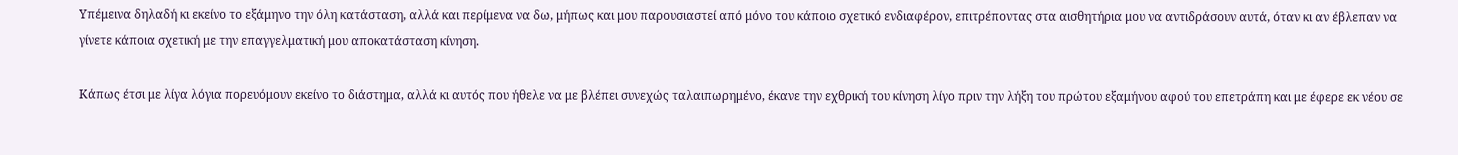Υπέμεινα δηλαδή κι εκείνο το εξάμηνο την όλη κατάσταση, αλλά και περίμενα να δω, μήπως και μου παρουσιαστεί από μόνο του κάποιο σχετικό ενδιαφέρον, επιτρέποντας στα αισθητήρια μου να αντιδράσουν αυτά, όταν κι αν έβλεπαν να γίνετε κάποια σχετική με την επαγγελματική μου αποκατάσταση κίνηση.

Κάπως έτσι με λίγα λόγια πορευόμουν εκείνο το διάστημα, αλλά κι αυτός που ήθελε να με βλέπει συνεχώς ταλαιπωρημένο, έκανε την εχθρική του κίνηση λίγο πριν την λήξη του πρώτου εξαμήνου αφού του επετράπη και με έφερε εκ νέου σε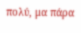πολύ, μα πάρα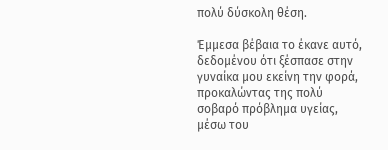πολύ δύσκολη θέση.

Έμμεσα βέβαια το έκανε αυτό, δεδομένου ότι ξέσπασε στην γυναίκα μου εκείνη την φορά, προκαλώντας της πολύ σοβαρό πρόβλημα υγείας, μέσω του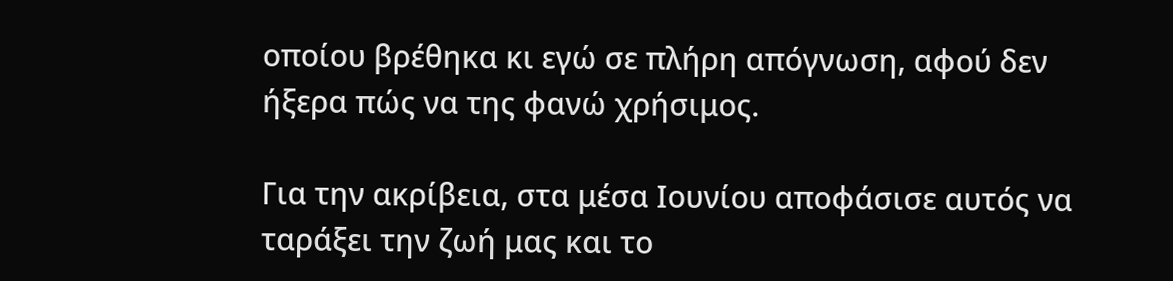οποίου βρέθηκα κι εγώ σε πλήρη απόγνωση, αφού δεν ήξερα πώς να της φανώ χρήσιμος.

Για την ακρίβεια, στα μέσα Ιουνίου αποφάσισε αυτός να ταράξει την ζωή μας και το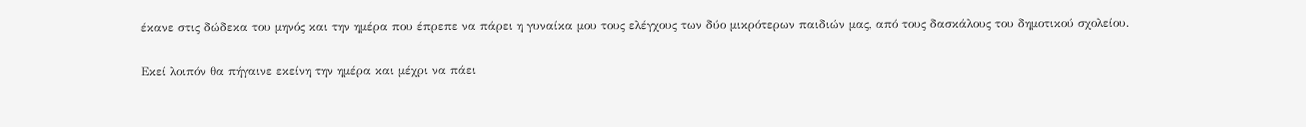έκανε στις δώδεκα του μηνός και την ημέρα που έπρεπε να πάρει η γυναίκα μου τους ελέγχους των δύο μικρότερων παιδιών μας, από τους δασκάλους του δημοτικού σχολείου.

Εκεί λοιπόν θα πήγαινε εκείνη την ημέρα και μέχρι να πάει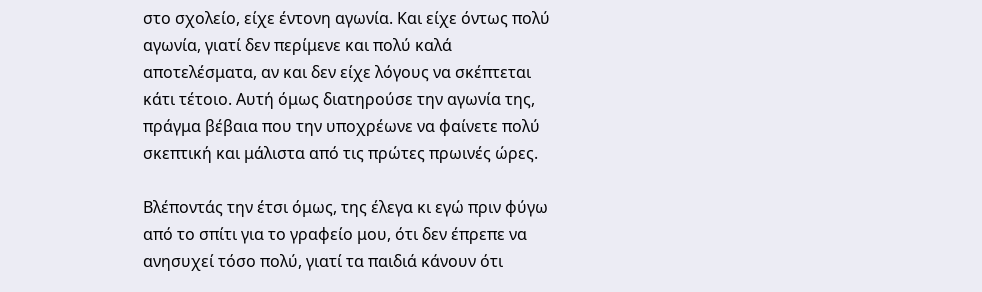στο σχολείο, είχε έντονη αγωνία. Και είχε όντως πολύ αγωνία, γιατί δεν περίμενε και πολύ καλά αποτελέσματα, αν και δεν είχε λόγους να σκέπτεται κάτι τέτοιο. Αυτή όμως διατηρούσε την αγωνία της, πράγμα βέβαια που την υποχρέωνε να φαίνετε πολύ σκεπτική και μάλιστα από τις πρώτες πρωινές ώρες.

Βλέποντάς την έτσι όμως, της έλεγα κι εγώ πριν φύγω από το σπίτι για το γραφείο μου, ότι δεν έπρεπε να ανησυχεί τόσο πολύ, γιατί τα παιδιά κάνουν ότι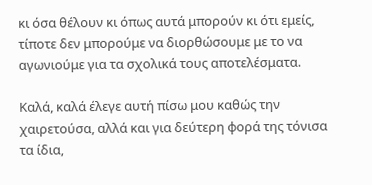κι όσα θέλουν κι όπως αυτά μπορούν κι ότι εμείς, τίποτε δεν μπορούμε να διορθώσουμε με το να αγωνιούμε για τα σχολικά τους αποτελέσματα.

Καλά, καλά έλεγε αυτή πίσω μου καθώς την χαιρετούσα, αλλά και για δεύτερη φορά της τόνισα τα ίδια,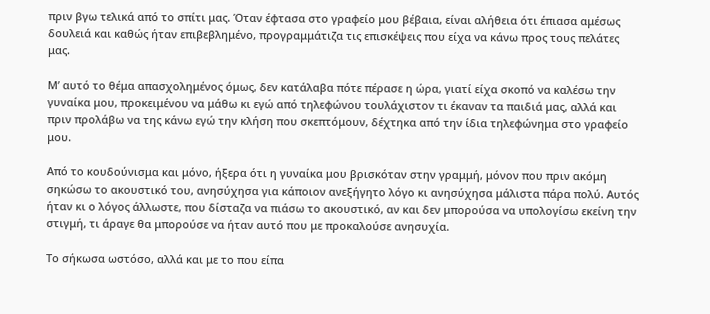πριν βγω τελικά από το σπίτι μας. Όταν έφτασα στο γραφείο μου βέβαια, είναι αλήθεια ότι έπιασα αμέσως δουλειά και καθώς ήταν επιβεβλημένο, προγραμμάτιζα τις επισκέψεις που είχα να κάνω προς τους πελάτες μας.

Μ’ αυτό το θέμα απασχολημένος όμως, δεν κατάλαβα πότε πέρασε η ώρα, γιατί είχα σκοπό να καλέσω την γυναίκα μου, προκειμένου να μάθω κι εγώ από τηλεφώνου τουλάχιστον τι έκαναν τα παιδιά μας, αλλά και πριν προλάβω να της κάνω εγώ την κλήση που σκεπτόμουν, δέχτηκα από την ίδια τηλεφώνημα στο γραφείο μου.

Από το κουδούνισμα και μόνο, ήξερα ότι η γυναίκα μου βρισκόταν στην γραμμή, μόνον που πριν ακόμη σηκώσω το ακουστικό του, ανησύχησα για κάποιον ανεξήγητο λόγο κι ανησύχησα μάλιστα πάρα πολύ. Αυτός ήταν κι ο λόγος άλλωστε, που δίσταζα να πιάσω το ακουστικό, αν και δεν μπορούσα να υπολογίσω εκείνη την στιγμή, τι άραγε θα μπορούσε να ήταν αυτό που με προκαλούσε ανησυχία.

Το σήκωσα ωστόσο, αλλά και με το που είπα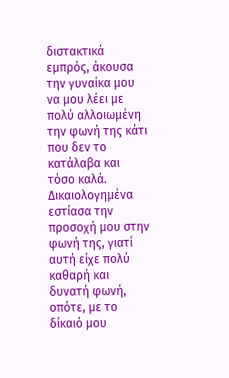διστακτικά εμπρός, άκουσα την γυναίκα μου να μου λέει με πολύ αλλοιωμένη την φωνή της κάτι που δεν το κατάλαβα και τόσο καλά. Δικαιολογημένα εστίασα την προσοχή μου στην φωνή της, γιατί αυτή είχε πολύ καθαρή και δυνατή φωνή, οπότε, με το δίκαιό μου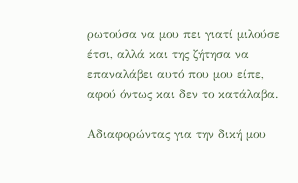ρωτούσα να μου πει γιατί μιλούσε έτσι, αλλά και της ζήτησα να επαναλάβει αυτό που μου είπε, αφού όντως και δεν το κατάλαβα.

Αδιαφορώντας για την δική μου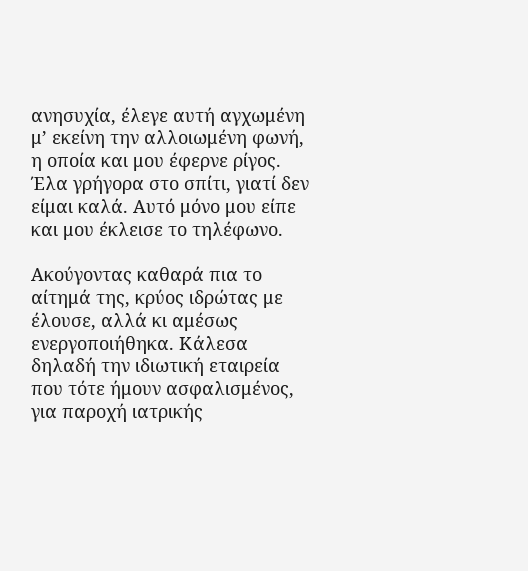ανησυχία, έλεγε αυτή αγχωμένη μ’ εκείνη την αλλοιωμένη φωνή, η οποία και μου έφερνε ρίγος. Έλα γρήγορα στο σπίτι, γιατί δεν είμαι καλά. Αυτό μόνο μου είπε και μου έκλεισε το τηλέφωνο.

Ακούγοντας καθαρά πια το αίτημά της, κρύος ιδρώτας με έλουσε, αλλά κι αμέσως ενεργοποιήθηκα. Κάλεσα δηλαδή την ιδιωτική εταιρεία που τότε ήμουν ασφαλισμένος, για παροχή ιατρικής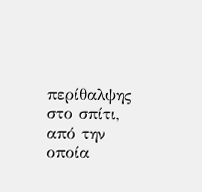περίθαλψης στο σπίτι, από την οποία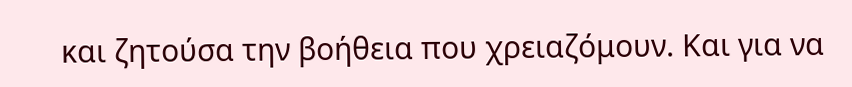και ζητούσα την βοήθεια που χρειαζόμουν. Και για να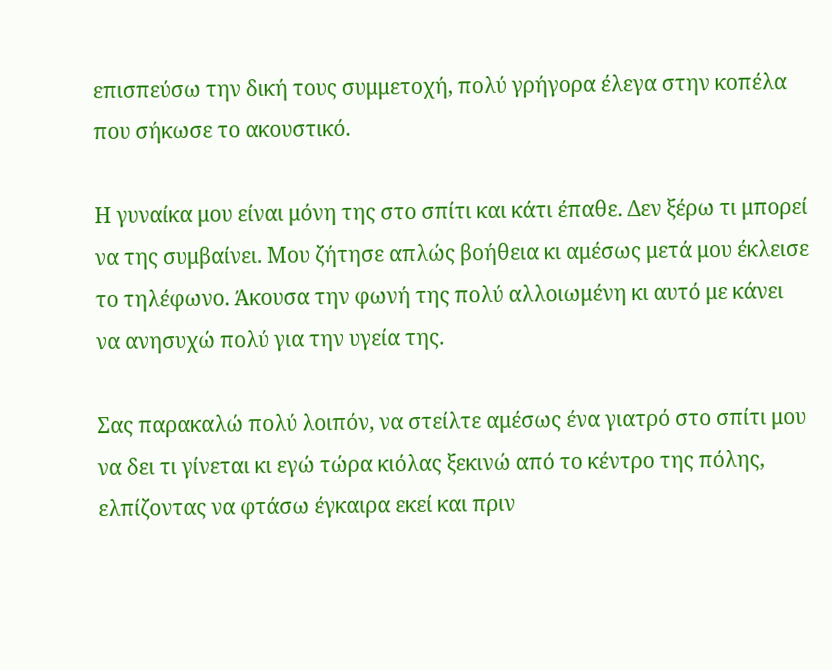επισπεύσω την δική τους συμμετοχή, πολύ γρήγορα έλεγα στην κοπέλα που σήκωσε το ακουστικό.

Η γυναίκα μου είναι μόνη της στο σπίτι και κάτι έπαθε. Δεν ξέρω τι μπορεί να της συμβαίνει. Μου ζήτησε απλώς βοήθεια κι αμέσως μετά μου έκλεισε το τηλέφωνο. Άκουσα την φωνή της πολύ αλλοιωμένη κι αυτό με κάνει να ανησυχώ πολύ για την υγεία της.

Σας παρακαλώ πολύ λοιπόν, να στείλτε αμέσως ένα γιατρό στο σπίτι μου να δει τι γίνεται κι εγώ τώρα κιόλας ξεκινώ από το κέντρο της πόλης, ελπίζοντας να φτάσω έγκαιρα εκεί και πριν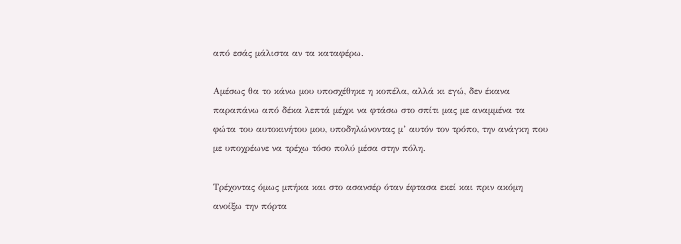από εσάς μάλιστα αν τα καταφέρω.

Αμέσως θα το κάνω μου υποσχέθηκε η κοπέλα, αλλά κι εγώ, δεν έκανα παραπάνω από δέκα λεπτά μέχρι να φτάσω στο σπίτι μας με αναμμένα τα φώτα του αυτοκινήτου μου, υποδηλώνοντας μ’ αυτόν τον τρόπο, την ανάγκη που με υποχρέωνε να τρέχω τόσο πολύ μέσα στην πόλη.

Τρέχοντας όμως μπήκα και στο ασανσέρ όταν έφτασα εκεί και πριν ακόμη ανοίξω την πόρτα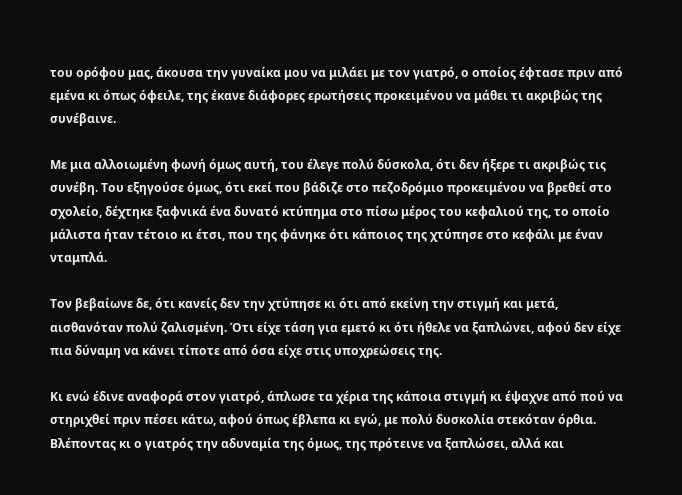του ορόφου μας, άκουσα την γυναίκα μου να μιλάει με τον γιατρό, ο οποίος έφτασε πριν από εμένα κι όπως όφειλε, της έκανε διάφορες ερωτήσεις προκειμένου να μάθει τι ακριβώς της συνέβαινε.

Με μια αλλοιωμένη φωνή όμως αυτή, του έλεγε πολύ δύσκολα, ότι δεν ήξερε τι ακριβώς τις συνέβη. Του εξηγούσε όμως, ότι εκεί που βάδιζε στο πεζοδρόμιο προκειμένου να βρεθεί στο σχολείο, δέχτηκε ξαφνικά ένα δυνατό κτύπημα στο πίσω μέρος του κεφαλιού της, το οποίο μάλιστα ήταν τέτοιο κι έτσι, που της φάνηκε ότι κάποιος της χτύπησε στο κεφάλι με έναν νταμπλά.

Τον βεβαίωνε δε, ότι κανείς δεν την χτύπησε κι ότι από εκείνη την στιγμή και μετά, αισθανόταν πολύ ζαλισμένη. Ότι είχε τάση για εμετό κι ότι ήθελε να ξαπλώνει, αφού δεν είχε πια δύναμη να κάνει τίποτε από όσα είχε στις υποχρεώσεις της.

Κι ενώ έδινε αναφορά στον γιατρό, άπλωσε τα χέρια της κάποια στιγμή κι έψαχνε από πού να στηριχθεί πριν πέσει κάτω, αφού όπως έβλεπα κι εγώ, με πολύ δυσκολία στεκόταν όρθια. Βλέποντας κι ο γιατρός την αδυναμία της όμως, της πρότεινε να ξαπλώσει, αλλά και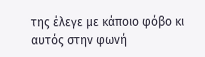της έλεγε με κάποιο φόβο κι αυτός στην φωνή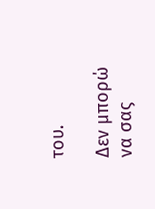του.

Δεν μπορώ να σας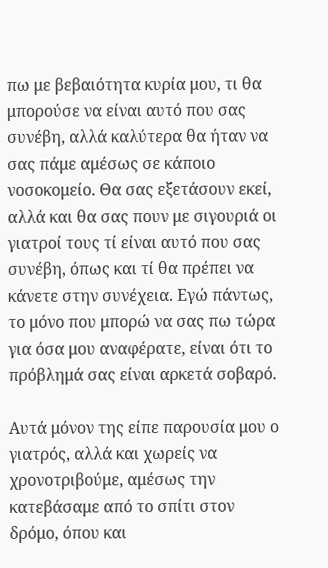πω με βεβαιότητα κυρία μου, τι θα μπορούσε να είναι αυτό που σας συνέβη, αλλά καλύτερα θα ήταν να σας πάμε αμέσως σε κάποιο νοσοκομείο. Θα σας εξετάσουν εκεί, αλλά και θα σας πουν με σιγουριά οι γιατροί τους τί είναι αυτό που σας συνέβη, όπως και τί θα πρέπει να κάνετε στην συνέχεια. Εγώ πάντως, το μόνο που μπορώ να σας πω τώρα για όσα μου αναφέρατε, είναι ότι το πρόβλημά σας είναι αρκετά σοβαρό.

Αυτά μόνον της είπε παρουσία μου ο γιατρός, αλλά και χωρείς να χρονοτριβούμε, αμέσως την κατεβάσαμε από το σπίτι στον δρόμο, όπου και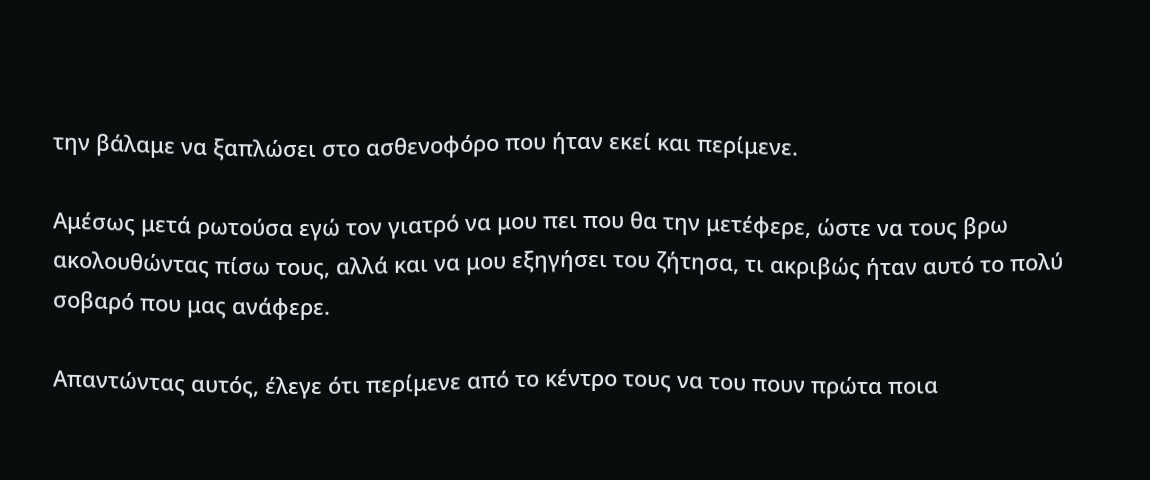την βάλαμε να ξαπλώσει στο ασθενοφόρο που ήταν εκεί και περίμενε.

Αμέσως μετά ρωτούσα εγώ τον γιατρό να μου πει που θα την μετέφερε, ώστε να τους βρω ακολουθώντας πίσω τους, αλλά και να μου εξηγήσει του ζήτησα, τι ακριβώς ήταν αυτό το πολύ σοβαρό που μας ανάφερε.

Απαντώντας αυτός, έλεγε ότι περίμενε από το κέντρο τους να του πουν πρώτα ποια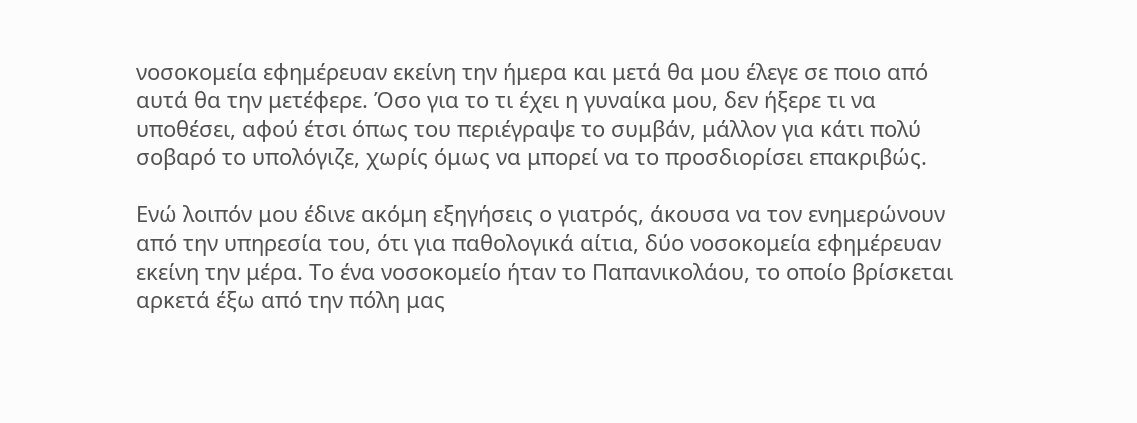νοσοκομεία εφημέρευαν εκείνη την ήμερα και μετά θα μου έλεγε σε ποιο από αυτά θα την μετέφερε. Όσο για το τι έχει η γυναίκα μου, δεν ήξερε τι να υποθέσει, αφού έτσι όπως του περιέγραψε το συμβάν, μάλλον για κάτι πολύ σοβαρό το υπολόγιζε, χωρίς όμως να μπορεί να το προσδιορίσει επακριβώς.

Ενώ λοιπόν μου έδινε ακόμη εξηγήσεις ο γιατρός, άκουσα να τον ενημερώνουν από την υπηρεσία του, ότι για παθολογικά αίτια, δύο νοσοκομεία εφημέρευαν εκείνη την μέρα. Το ένα νοσοκομείο ήταν το Παπανικολάου, το οποίο βρίσκεται αρκετά έξω από την πόλη μας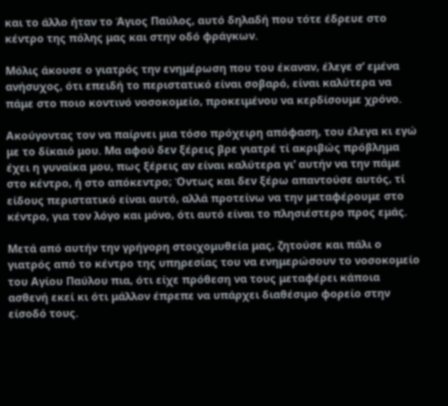και το άλλο ήταν το Άγιος Παύλος, αυτό δηλαδή που τότε έδρευε στο κέντρο της πόλης μας και στην οδό φράγκων.

Μόλις άκουσε ο γιατρός την ενημέρωση που του έκαναν, έλεγε σ’ εμένα ανήσυχος, ότι επειδή το περιστατικό είναι σοβαρό, είναι καλύτερα να πάμε στο ποιο κοντινό νοσοκομείο, προκειμένου να κερδίσουμε χρόνο.

Ακούγοντας τον να παίρνει μια τόσο πρόχειρη απόφαση, του έλεγα κι εγώ με το δίκαιό μου. Μα αφού δεν ξέρεις βρε γιατρέ τί ακριβώς πρόβλημα έχει η γυναίκα μου, πως ξέρεις αν είναι καλύτερα γι’ αυτήν να την πάμε στο κέντρο, ή στο απόκεντρο; Όντως και δεν ξέρω απαντούσε αυτός, τί είδους περιστατικό είναι αυτό, αλλά προτείνω να την μεταφέρουμε στο κέντρο, για τον λόγο και μόνο, ότι αυτό είναι το πλησιέστερο προς εμάς.

Μετά από αυτήν την γρήγορη στοιχομυθεία μας, ζητούσε και πάλι ο γιατρός από το κέντρο της υπηρεσίας του να ενημερώσουν το νοσοκομείο του Αγίου Παύλου πια, ότι είχε πρόθεση να τους μεταφέρει κάποια ασθενή εκεί κι ότι μάλλον έπρεπε να υπάρχει διαθέσιμο φορείο στην είσοδό τους.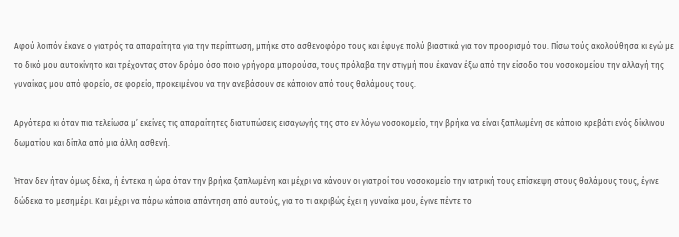Αφού λοιπόν έκανε ο γιατρός τα απαραίτητα για την περίπτωση, μπήκε στο ασθενοφόρο τους και έφυγε πολύ βιαστικά για τον προορισμό του. Πίσω τούς ακολούθησα κι εγώ με το δικό μου αυτοκίνητο και τρέχοντας στον δρόμο όσο ποιο γρήγορα μπορούσα, τους πρόλαβα την στιγμή που έκαναν έξω από την είσοδο του νοσοκομείου την αλλαγή της γυναίκας μου από φορείο, σε φορείο, προκειμένου να την ανεβάσουν σε κάποιον από τους θαλάμους τους.

Αργότερα κι όταν πια τελείωσα μ’ εκείνες τις απαραίτητες διατυπώσεις εισαγωγής της στο εν λόγω νοσοκομείο, την βρήκα να είναι ξαπλωμένη σε κάποιο κρεβάτι ενός δίκλινου δωματίου και δίπλα από μια άλλη ασθενή.

Ήταν δεν ήταν όμως δέκα, ή έντεκα η ώρα όταν την βρήκα ξαπλωμένη και μέχρι να κάνουν οι γιατροί του νοσοκομείο την ιατρική τους επίσκεψη στους θαλάμους τους, έγινε δώδεκα το μεσημέρι. Και μέχρι να πάρω κάποια απάντηση από αυτούς, για το τι ακριβώς έχει η γυναίκα μου, έγινε πέντε το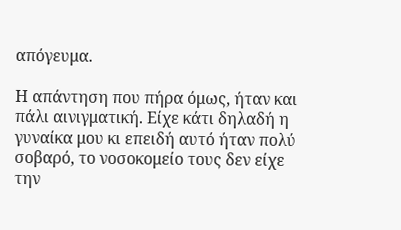απόγευμα.

Η απάντηση που πήρα όμως, ήταν και πάλι αινιγματική. Είχε κάτι δηλαδή η γυναίκα μου κι επειδή αυτό ήταν πολύ σοβαρό, το νοσοκομείο τους δεν είχε την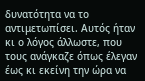δυνατότητα να το αντιμετωπίσει. Αυτός ήταν κι ο λόγος άλλωστε, που τους ανάγκαζε όπως έλεγαν έως κι εκείνη την ώρα να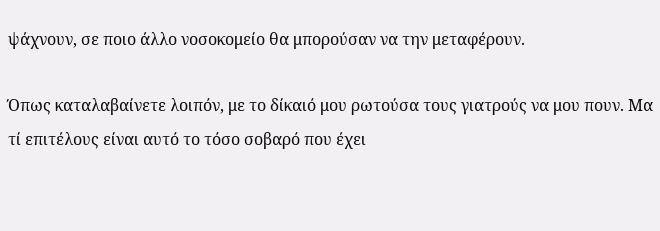ψάχνουν, σε ποιο άλλο νοσοκομείο θα μπορούσαν να την μεταφέρουν.

Όπως καταλαβαίνετε λοιπόν, με το δίκαιό μου ρωτούσα τους γιατρούς να μου πουν. Μα τί επιτέλους είναι αυτό το τόσο σοβαρό που έχει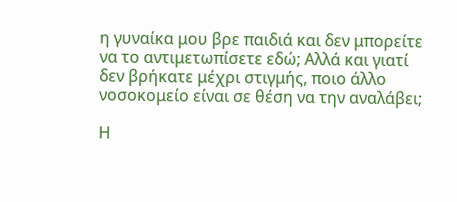η γυναίκα μου βρε παιδιά και δεν μπορείτε να το αντιμετωπίσετε εδώ; Αλλά και γιατί δεν βρήκατε μέχρι στιγμής, ποιο άλλο νοσοκομείο είναι σε θέση να την αναλάβει;

Η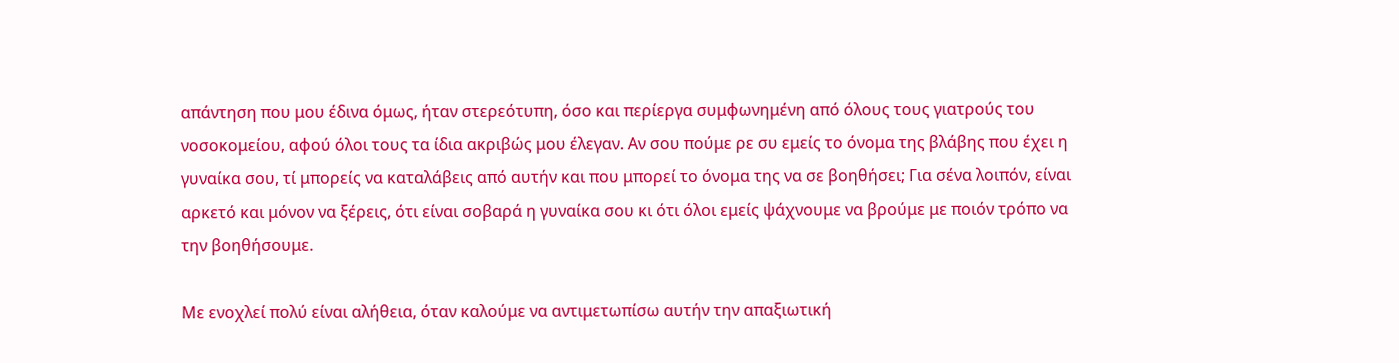απάντηση που μου έδινα όμως, ήταν στερεότυπη, όσο και περίεργα συμφωνημένη από όλους τους γιατρούς του νοσοκομείου, αφού όλοι τους τα ίδια ακριβώς μου έλεγαν. Αν σου πούμε ρε συ εμείς το όνομα της βλάβης που έχει η γυναίκα σου, τί μπορείς να καταλάβεις από αυτήν και που μπορεί το όνομα της να σε βοηθήσει; Για σένα λοιπόν, είναι αρκετό και μόνον να ξέρεις, ότι είναι σοβαρά η γυναίκα σου κι ότι όλοι εμείς ψάχνουμε να βρούμε με ποιόν τρόπο να την βοηθήσουμε.

Με ενοχλεί πολύ είναι αλήθεια, όταν καλούμε να αντιμετωπίσω αυτήν την απαξιωτική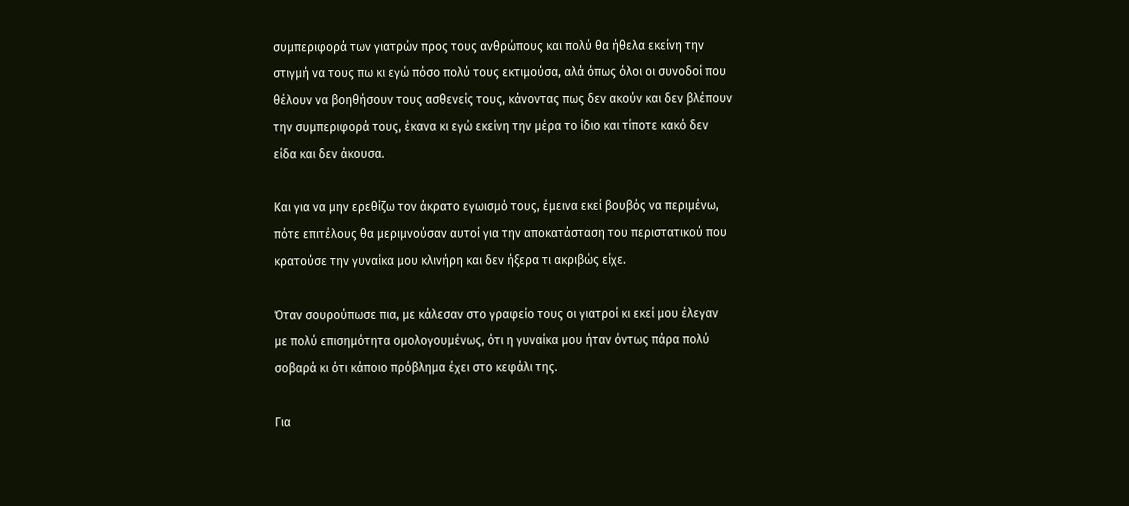συμπεριφορά των γιατρών προς τους ανθρώπους και πολύ θα ήθελα εκείνη την στιγμή να τους πω κι εγώ πόσο πολύ τους εκτιμούσα, αλά όπως όλοι οι συνοδοί που θέλουν να βοηθήσουν τους ασθενείς τους, κάνοντας πως δεν ακούν και δεν βλέπουν την συμπεριφορά τους, έκανα κι εγώ εκείνη την μέρα το ίδιο και τίποτε κακό δεν είδα και δεν άκουσα.

Και για να μην ερεθίζω τον άκρατο εγωισμό τους, έμεινα εκεί βουβός να περιμένω, πότε επιτέλους θα μεριμνούσαν αυτοί για την αποκατάσταση του περιστατικού που κρατούσε την γυναίκα μου κλινήρη και δεν ήξερα τι ακριβώς είχε.

Όταν σουρούπωσε πια, με κάλεσαν στο γραφείο τους οι γιατροί κι εκεί μου έλεγαν με πολύ επισημότητα ομολογουμένως, ότι η γυναίκα μου ήταν όντως πάρα πολύ σοβαρά κι ότι κάποιο πρόβλημα έχει στο κεφάλι της.

Για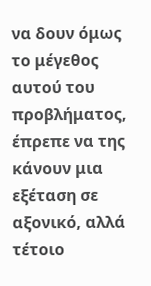να δουν όμως το μέγεθος αυτού του προβλήματος, έπρεπε να της κάνουν μια εξέταση σε αξονικό, αλλά τέτοιο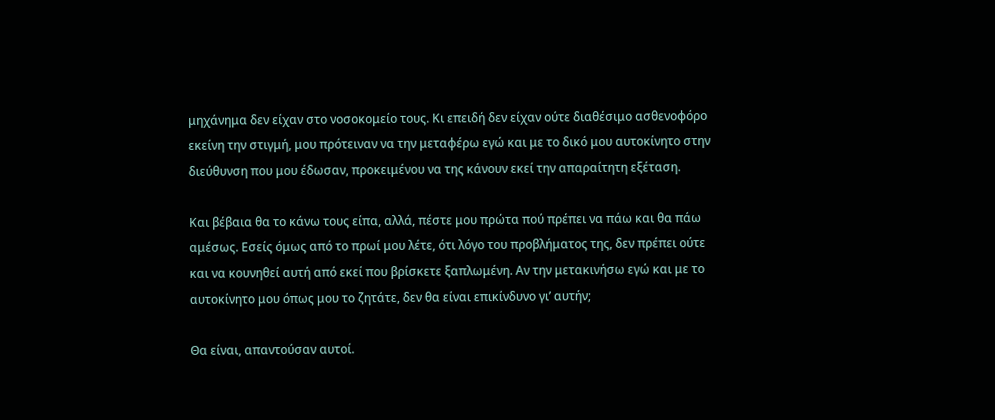μηχάνημα δεν είχαν στο νοσοκομείο τους. Κι επειδή δεν είχαν ούτε διαθέσιμο ασθενοφόρο εκείνη την στιγμή, μου πρότειναν να την μεταφέρω εγώ και με το δικό μου αυτοκίνητο στην διεύθυνση που μου έδωσαν, προκειμένου να της κάνουν εκεί την απαραίτητη εξέταση.

Και βέβαια θα το κάνω τους είπα, αλλά, πέστε μου πρώτα πού πρέπει να πάω και θα πάω αμέσως. Εσείς όμως από το πρωί μου λέτε, ότι λόγο του προβλήματος της, δεν πρέπει ούτε και να κουνηθεί αυτή από εκεί που βρίσκετε ξαπλωμένη. Αν την μετακινήσω εγώ και με το αυτοκίνητο μου όπως μου το ζητάτε, δεν θα είναι επικίνδυνο γι’ αυτήν;

Θα είναι, απαντούσαν αυτοί.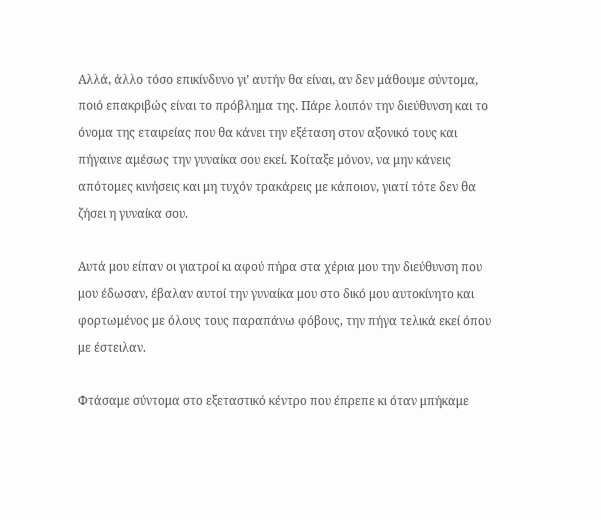Αλλά, άλλο τόσο επικίνδυνο γι’ αυτήν θα είναι, αν δεν μάθουμε σύντομα, ποιό επακριβώς είναι το πρόβλημα της. Πάρε λοιπόν την διεύθυνση και το όνομα της εταιρείας που θα κάνει την εξέταση στον αξονικό τους και πήγαινε αμέσως την γυναίκα σου εκεί. Κοίταξε μόνον, να μην κάνεις απότομες κινήσεις και μη τυχόν τρακάρεις με κάποιον, γιατί τότε δεν θα ζήσει η γυναίκα σου.

Αυτά μου είπαν οι γιατροί κι αφού πήρα στα χέρια μου την διεύθυνση που μου έδωσαν, έβαλαν αυτοί την γυναίκα μου στο δικό μου αυτοκίνητο και φορτωμένος με όλους τους παραπάνω φόβους, την πήγα τελικά εκεί όπου με έστειλαν.

Φτάσαμε σύντομα στο εξεταστικό κέντρο που έπρεπε κι όταν μπήκαμε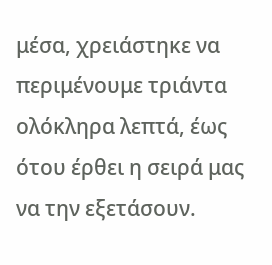μέσα, χρειάστηκε να περιμένουμε τριάντα ολόκληρα λεπτά, έως ότου έρθει η σειρά μας να την εξετάσουν.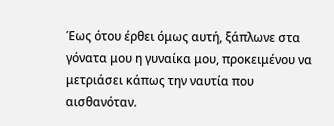Έως ότου έρθει όμως αυτή, ξάπλωνε στα γόνατα μου η γυναίκα μου, προκειμένου να μετριάσει κάπως την ναυτία που αισθανόταν.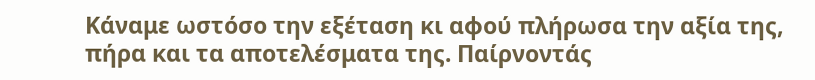Κάναμε ωστόσο την εξέταση κι αφού πλήρωσα την αξία της, πήρα και τα αποτελέσματα της. Παίρνοντάς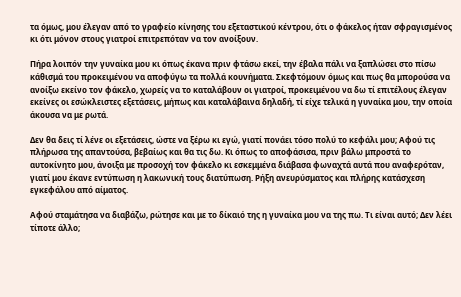τα όμως, μου έλεγαν από το γραφείο κίνησης του εξεταστικού κέντρου, ότι ο φάκελος ήταν σφραγισμένος κι ότι μόνον στους γιατροί επιτρεπόταν να τον ανοίξουν.

Πήρα λοιπόν την γυναίκα μου κι όπως έκανα πριν φτάσω εκεί, την έβαλα πάλι να ξαπλώσει στο πίσω κάθισμά του προκειμένου να αποφύγω τα πολλά κουνήματα. Σκεφτόμουν όμως και πως θα μπορούσα να ανοίξω εκείνο τον φάκελο, χωρείς να το καταλάβουν οι γιατροί, προκειμένου να δω τί επιτέλους έλεγαν εκείνες οι εσώκλειστες εξετάσεις, μήπως και καταλάβαινα δηλαδή, τί είχε τελικά η γυναίκα μου, την οποία άκουσα να με ρωτά.

Δεν θα δεις τί λένε οι εξετάσεις, ώστε να ξέρω κι εγώ, γιατί πονάει τόσο πολύ το κεφάλι μου; Αφού τις πλήρωσα της απαντούσα, βεβαίως και θα τις δω. Κι όπως το αποφάσισα, πριν βάλω μπροστά το αυτοκίνητο μου, άνοιξα με προσοχή τον φάκελο κι εσκεμμένα διάβασα φωναχτά αυτά που αναφερόταν, γιατί μου έκανε εντύπωση η λακωνική τους διατύπωση. Ρήξη ανευρύσματος και πλήρης κατάσχεση εγκεφάλου από αίματος.

Αφού σταμάτησα να διαβάζω, ρώτησε και με το δίκαιό της η γυναίκα μου να της πω. Τι είναι αυτό; Δεν λέει τίποτε άλλο;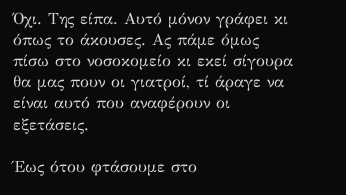Όχι. Της είπα. Αυτό μόνον γράφει κι όπως το άκουσες. Ας πάμε όμως πίσω στο νοσοκομείο κι εκεί σίγουρα θα μας πουν οι γιατροί, τί άραγε να είναι αυτό που αναφέρουν οι εξετάσεις.

Έως ότου φτάσουμε στο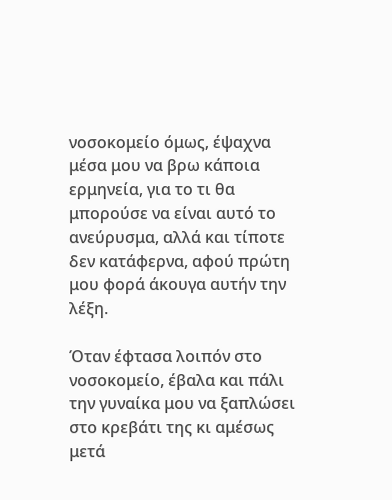νοσοκομείο όμως, έψαχνα μέσα μου να βρω κάποια ερμηνεία, για το τι θα μπορούσε να είναι αυτό το ανεύρυσμα, αλλά και τίποτε δεν κατάφερνα, αφού πρώτη μου φορά άκουγα αυτήν την λέξη.

Όταν έφτασα λοιπόν στο νοσοκομείο, έβαλα και πάλι την γυναίκα μου να ξαπλώσει στο κρεβάτι της κι αμέσως μετά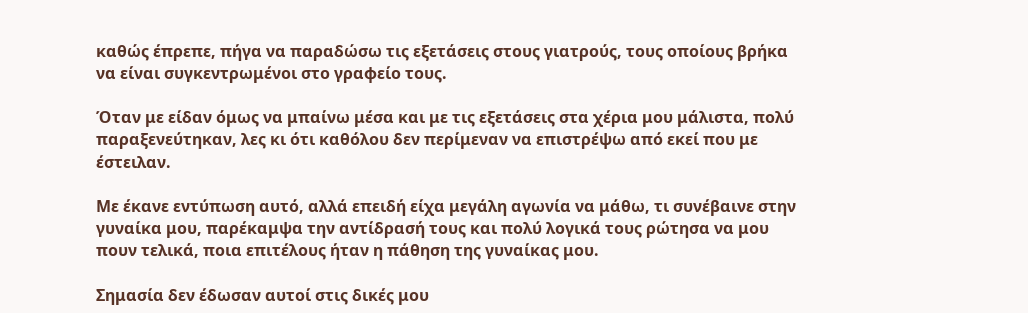καθώς έπρεπε, πήγα να παραδώσω τις εξετάσεις στους γιατρούς, τους οποίους βρήκα να είναι συγκεντρωμένοι στο γραφείο τους.

Όταν με είδαν όμως να μπαίνω μέσα και με τις εξετάσεις στα χέρια μου μάλιστα, πολύ παραξενεύτηκαν, λες κι ότι καθόλου δεν περίμεναν να επιστρέψω από εκεί που με έστειλαν.

Με έκανε εντύπωση αυτό, αλλά επειδή είχα μεγάλη αγωνία να μάθω, τι συνέβαινε στην γυναίκα μου, παρέκαμψα την αντίδρασή τους και πολύ λογικά τους ρώτησα να μου πουν τελικά, ποια επιτέλους ήταν η πάθηση της γυναίκας μου.

Σημασία δεν έδωσαν αυτοί στις δικές μου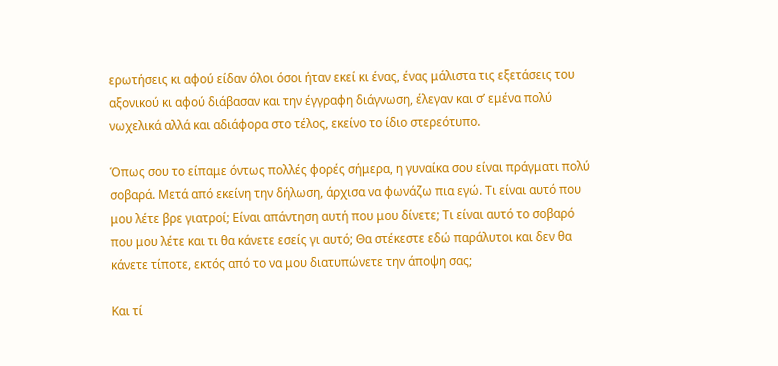ερωτήσεις κι αφού είδαν όλοι όσοι ήταν εκεί κι ένας, ένας μάλιστα τις εξετάσεις του αξονικού κι αφού διάβασαν και την έγγραφη διάγνωση, έλεγαν και σ’ εμένα πολύ νωχελικά αλλά και αδιάφορα στο τέλος, εκείνο το ίδιο στερεότυπο.

Όπως σου το είπαμε όντως πολλές φορές σήμερα, η γυναίκα σου είναι πράγματι πολύ σοβαρά. Μετά από εκείνη την δήλωση, άρχισα να φωνάζω πια εγώ. Τι είναι αυτό που μου λέτε βρε γιατροί; Είναι απάντηση αυτή που μου δίνετε; Τι είναι αυτό το σοβαρό που μου λέτε και τι θα κάνετε εσείς γι αυτό; Θα στέκεστε εδώ παράλυτοι και δεν θα κάνετε τίποτε, εκτός από το να μου διατυπώνετε την άποψη σας;

Και τί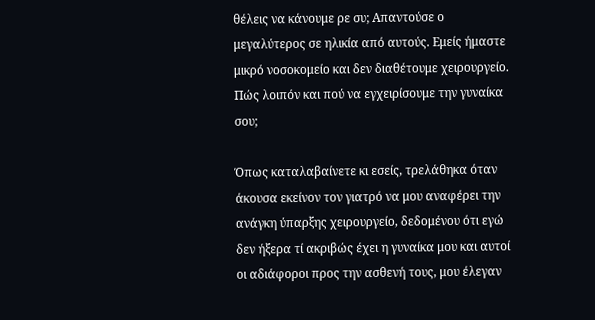θέλεις να κάνουμε ρε συ; Απαντούσε ο μεγαλύτερος σε ηλικία από αυτούς. Εμείς ήμαστε μικρό νοσοκομείο και δεν διαθέτουμε χειρουργείο. Πώς λοιπόν και πού να εγχειρίσουμε την γυναίκα σου;

Όπως καταλαβαίνετε κι εσείς, τρελάθηκα όταν άκουσα εκείνον τον γιατρό να μου αναφέρει την ανάγκη ύπαρξης χειρουργείο, δεδομένου ότι εγώ δεν ήξερα τί ακριβώς έχει η γυναίκα μου και αυτοί οι αδιάφοροι προς την ασθενή τους, μου έλεγαν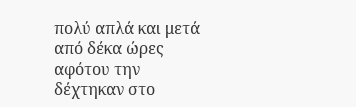πολύ απλά και μετά από δέκα ώρες αφότου την δέχτηκαν στο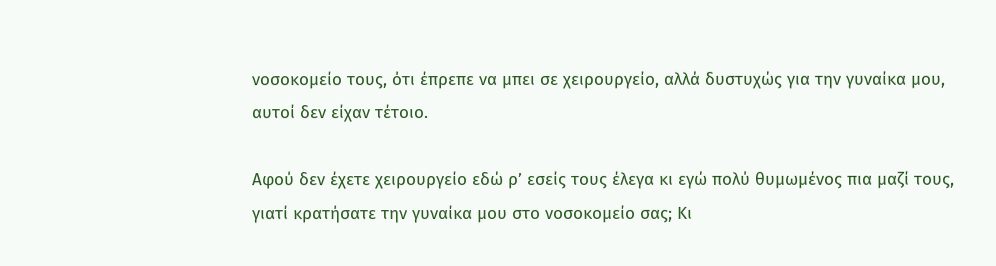νοσοκομείο τους, ότι έπρεπε να μπει σε χειρουργείο, αλλά δυστυχώς για την γυναίκα μου, αυτοί δεν είχαν τέτοιο.

Αφού δεν έχετε χειρουργείο εδώ ρ’ εσείς τους έλεγα κι εγώ πολύ θυμωμένος πια μαζί τους, γιατί κρατήσατε την γυναίκα μου στο νοσοκομείο σας; Κι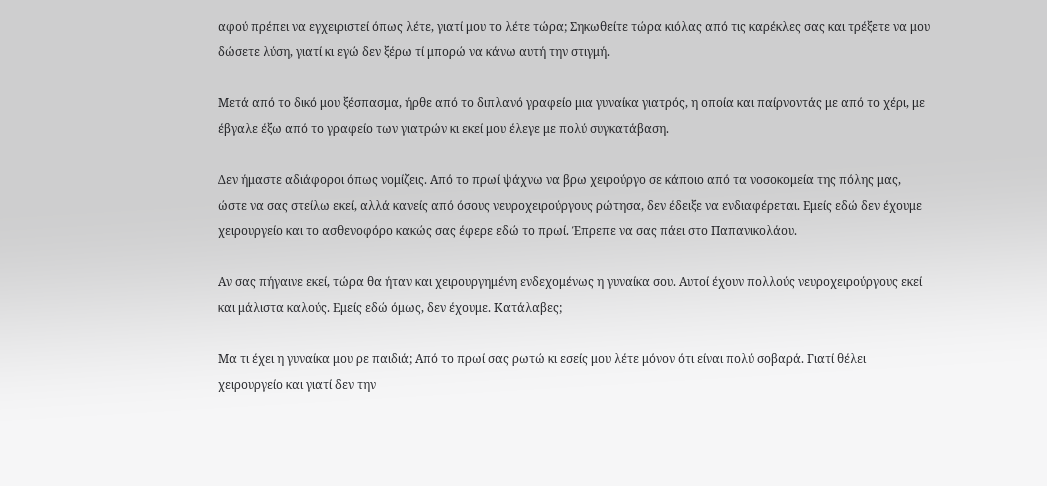αφού πρέπει να εγχειριστεί όπως λέτε, γιατί μου το λέτε τώρα; Σηκωθείτε τώρα κιόλας από τις καρέκλες σας και τρέξετε να μου δώσετε λύση, γιατί κι εγώ δεν ξέρω τί μπορώ να κάνω αυτή την στιγμή.

Μετά από το δικό μου ξέσπασμα, ήρθε από το διπλανό γραφείο μια γυναίκα γιατρός, η οποία και παίρνοντάς με από το χέρι, με έβγαλε έξω από το γραφείο των γιατρών κι εκεί μου έλεγε με πολύ συγκατάβαση.

Δεν ήμαστε αδιάφοροι όπως νομίζεις. Από το πρωί ψάχνω να βρω χειρούργο σε κάποιο από τα νοσοκομεία της πόλης μας, ώστε να σας στείλω εκεί, αλλά κανείς από όσους νευροχειρούργους ρώτησα, δεν έδειξε να ενδιαφέρεται. Εμείς εδώ δεν έχουμε χειρουργείο και το ασθενοφόρο κακώς σας έφερε εδώ το πρωί. Έπρεπε να σας πάει στο Παπανικολάου.

Αν σας πήγαινε εκεί, τώρα θα ήταν και χειρουργημένη ενδεχομένως η γυναίκα σου. Αυτοί έχουν πολλούς νευροχειρούργους εκεί και μάλιστα καλούς. Εμείς εδώ όμως, δεν έχουμε. Κατάλαβες;

Μα τι έχει η γυναίκα μου ρε παιδιά; Από το πρωί σας ρωτώ κι εσείς μου λέτε μόνον ότι είναι πολύ σοβαρά. Γιατί θέλει χειρουργείο και γιατί δεν την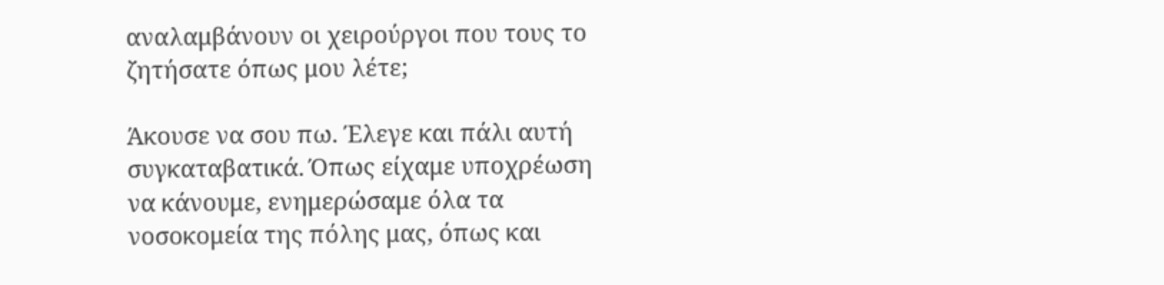αναλαμβάνουν οι χειρούργοι που τους το ζητήσατε όπως μου λέτε;

Άκουσε να σου πω. Έλεγε και πάλι αυτή συγκαταβατικά. Όπως είχαμε υποχρέωση να κάνουμε, ενημερώσαμε όλα τα νοσοκομεία της πόλης μας, όπως και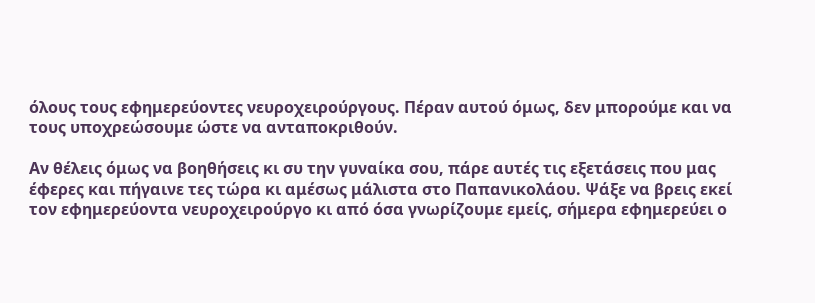όλους τους εφημερεύοντες νευροχειρούργους. Πέραν αυτού όμως, δεν μπορούμε και να τους υποχρεώσουμε ώστε να ανταποκριθούν.

Αν θέλεις όμως να βοηθήσεις κι συ την γυναίκα σου, πάρε αυτές τις εξετάσεις που μας έφερες και πήγαινε τες τώρα κι αμέσως μάλιστα στο Παπανικολάου. Ψάξε να βρεις εκεί τον εφημερεύοντα νευροχειρούργο κι από όσα γνωρίζουμε εμείς, σήμερα εφημερεύει ο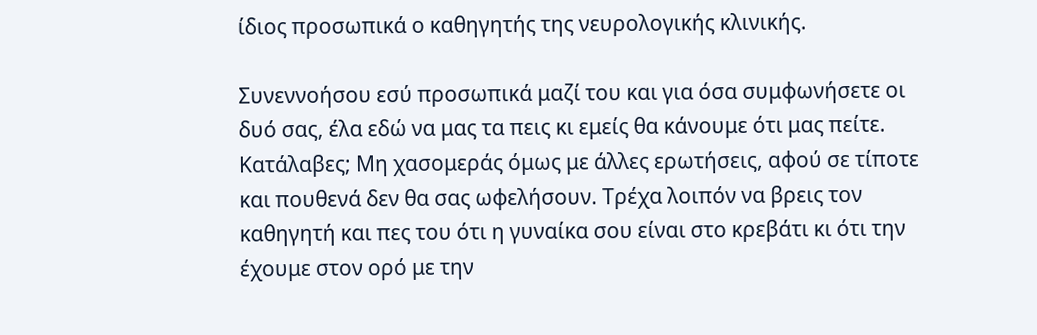ίδιος προσωπικά ο καθηγητής της νευρολογικής κλινικής.

Συνεννοήσου εσύ προσωπικά μαζί του και για όσα συμφωνήσετε οι δυό σας, έλα εδώ να μας τα πεις κι εμείς θα κάνουμε ότι μας πείτε. Κατάλαβες; Μη χασομεράς όμως με άλλες ερωτήσεις, αφού σε τίποτε και πουθενά δεν θα σας ωφελήσουν. Τρέχα λοιπόν να βρεις τον καθηγητή και πες του ότι η γυναίκα σου είναι στο κρεβάτι κι ότι την έχουμε στον ορό με την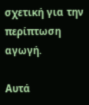σχετική για την περίπτωση αγωγή.

Αυτά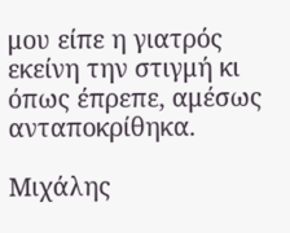μου είπε η γιατρός εκείνη την στιγμή κι όπως έπρεπε, αμέσως ανταποκρίθηκα.

Μιχάλης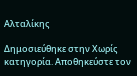Αλταλίκης

Δημοσιεύθηκε στην Χωρίς κατηγορία. Αποθηκεύστε τον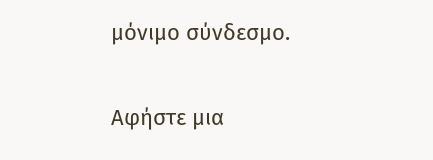μόνιμο σύνδεσμο.

Αφήστε μια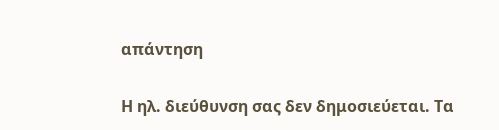απάντηση

Η ηλ. διεύθυνση σας δεν δημοσιεύεται. Τα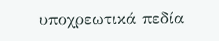υποχρεωτικά πεδία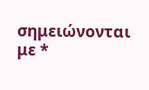σημειώνονται με *